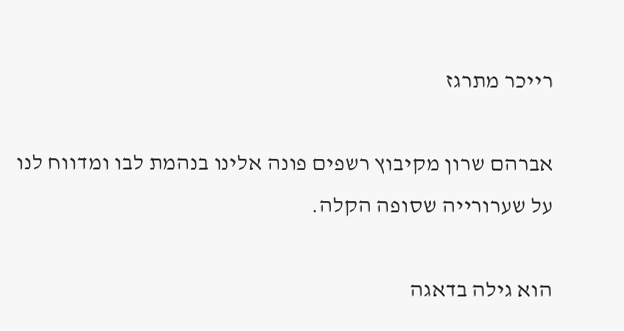רייכר מתרגז

אברהם שרון מקיבוץ רשפים פונה אלינו בנהמת לבו ומדווח לנו על שערורייה שסופה הקלה.

הוא גילה בדאגה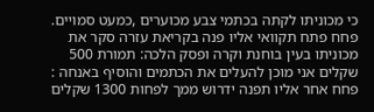כי מכוניתו לקתה בכתמי צבע מכוערים ,כמעט סמויים. פחח פתח תקוואי אליו פנה בקריאת עזרה סקר את מכוניתו בעין בוחנת וקרה ופסק הלכה: תמורת 500 שקלים אני מוכן להעלים את הכתמים והוסיף באנחה : פחח אחר אליו תפנה ידרוש ממך לפחות 1300 שקלים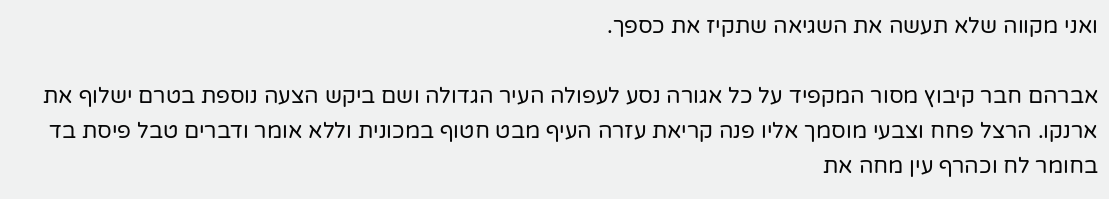ואני מקווה שלא תעשה את השגיאה שתקיז את כספך.

אברהם חבר קיבוץ מסור המקפיד על כל אגורה נסע לעפולה העיר הגדולה ושם ביקש הצעה נוספת בטרם ישלוף את ארנקו. הרצל פחח וצבעי מוסמך אליו פנה קריאת עזרה העיף מבט חטוף במכונית וללא אומר ודברים טבל פיסת בד בחומר לח וכהרף עין מחה את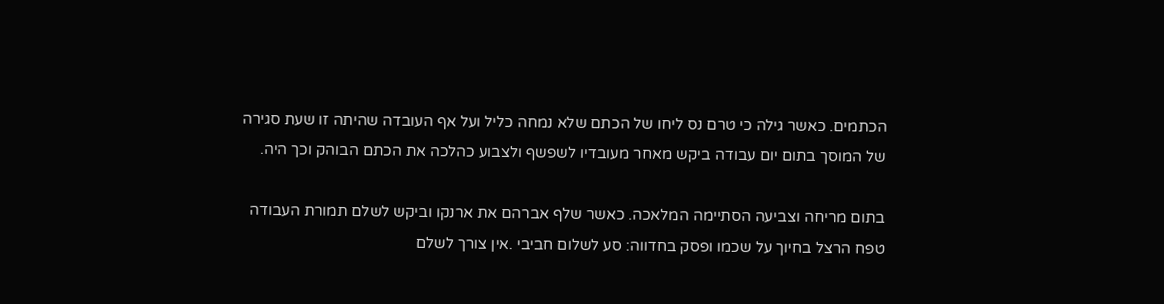הכתמים. כאשר גילה כי טרם נס ליחו של הכתם שלא נמחה כליל ועל אף העובדה שהיתה זו שעת סגירה של המוסך בתום יום עבודה ביקש מאחר מעובדיו לשפשף ולצבוע כהלכה את הכתם הבוהק וכך היה.

בתום מריחה וצביעה הסתיימה המלאכה. כאשר שלף אברהם את ארנקו וביקש לשלם תמורת העבודה טפח הרצל בחיוך על שכמו ופסק בחדווה: סע לשלום חביבי .אין צורך לשלם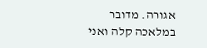אגורה. מדובר במלאכה קלה ואני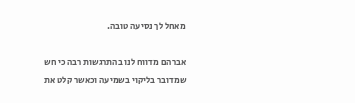מאחל לך נסיעה טובה.

אברהם מדווח לנו בהתרגשות רבה כי חש שמדובר בליקוי בשמיעה וכאשר קלט את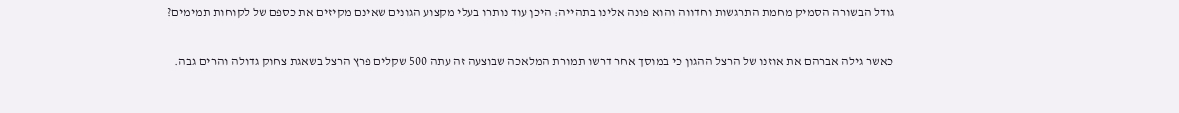גודל הבשורה הסמיק מחמת התרגשות וחדווה והוא פונה אלינו בתהייה: היכן עוד נותרו בעלי מקצוע הגונים שאינם מקיזים את כספם של לקוחות תמימים?

כאשר גילה אברהם את אוזנו של הרצל ההגון כי במוסך אחר דרשו תמורת המלאכה שבוצעה זה עתה 500 שקלים פרץ הרצל בשאגת צחוק גדולה והרים גבה.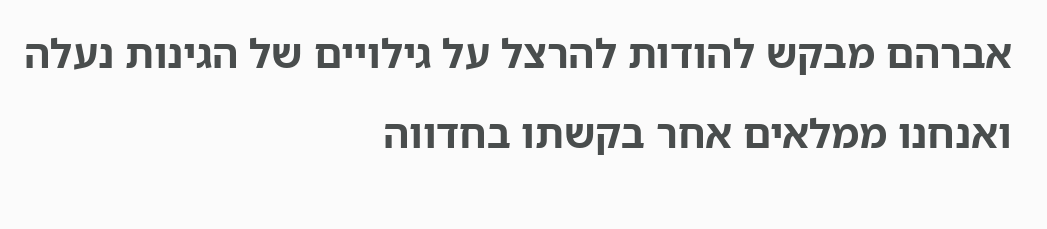אברהם מבקש להודות להרצל על גילויים של הגינות נעלה ואנחנו ממלאים אחר בקשתו בחדווה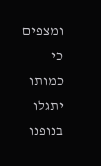ומצפים כי כמותו יתגלו בנופנו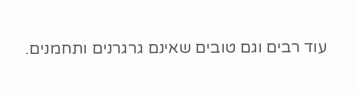עוד רבים וגם טובים שאינם גרגרנים ותחמנים.